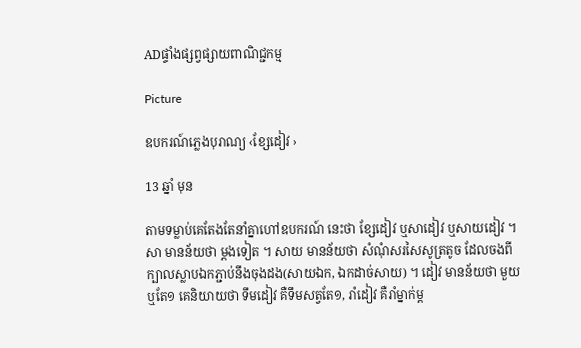ADផ្ទាំងផ្សព្វផ្សាយពាណិជ្ជកម្ម

Picture

ឧបករណ៍ភ្លេងបុរាណ្យ ‹ខ្សែដៀវ ›

13 ឆ្នាំ មុន

តាមទម្លាប់គេតែងតែនាំគ្នាហៅឧបករណ៍ នេះថា ខ្សែដៀវ ឬសាដៀវ ឬសាយដៀវ ។ សា មានន័យថា ម្ដងទៀត ។ សាយ មានន័យថា សំណុំសរសៃសូត្រតូច ដែលចងពីក្បាលស្លាបឯកភ្ជាប់នឹងចុងដង(សាយឯក, ឯកដាច់សាយ) ។ ដៀវ មានន័យថា មួយ ឬតែ១ គេនិយាយថា ទឹមដៀវ គឺទឹមសត្វតែ១, រាំដៀវ គឺរាំម្នាក់ម្ដ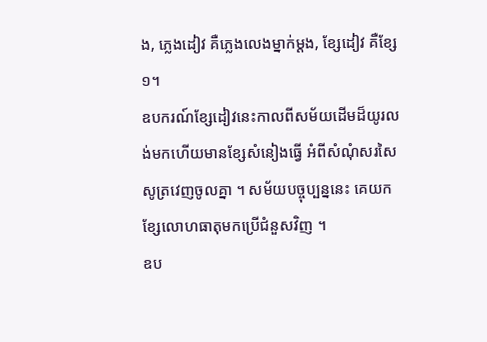ង, ភ្លេងដៀវ គឺភ្លេងលេងម្នាក់ម្ដង, ខ្សែដៀវ គឺខ្សែ១។
ឧបករណ៍ខ្សែដៀវនេះកាលពីសម័យដើមដ៏យូរលង់មកហើយមានខ្សែសំនៀងធ្វើ អំពីសំណុំសរសៃសូត្រវេញចូលគ្នា ។ សម័យបច្ចុប្បន្ននេះ គេយកខ្សែលោហធាតុមកប្រើជំនួសវិញ ។
ឧប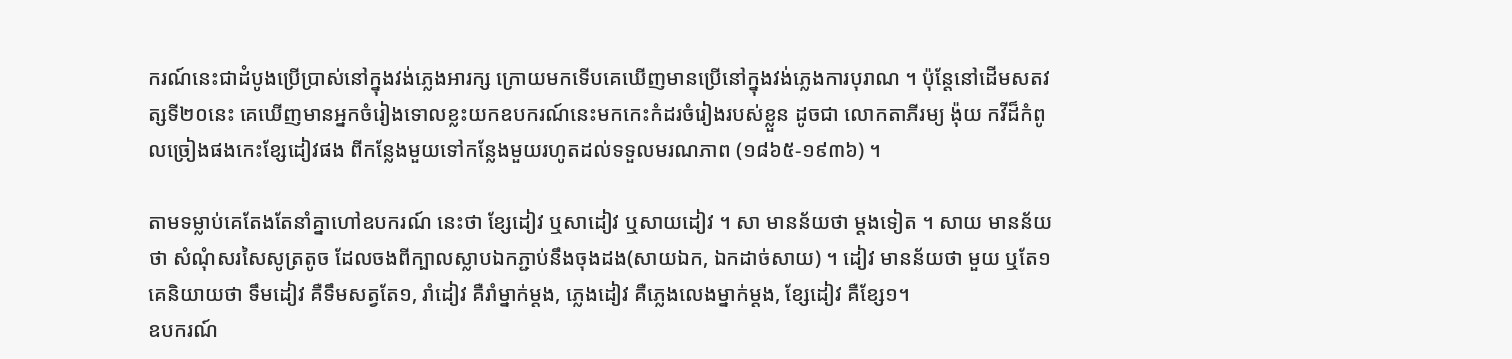ករណ៍នេះជាដំបូងប្រើប្រាស់នៅក្នុងវង់ភ្លេងអារក្ស ក្រោយមកទើបគេឃើញមានប្រើនៅក្នុងវង់ភ្លេងការបុរាណ ។ ប៉ុន្ដែនៅដើមសតវត្សទី២០នេះ គេឃើញមានអ្នកចំរៀងទោលខ្លះយកឧបករណ៍នេះមកកេះកំដរចំរៀងរបស់ខ្លួន ដូចជា លោកតាភីរម្យ ង៉ុយ កវីដ៏កំពូលច្រៀងផងកេះខ្សែដៀវផង ពីកន្លែងមួយទៅកន្លែងមួយរហូតដល់ទទួលមរណភាព (១៨៦៥-១៩៣៦) ។

តាមទម្លាប់គេតែងតែនាំគ្នាហៅឧបករណ៍ នេះថា ខ្សែដៀវ ឬសាដៀវ ឬសាយដៀវ ។ សា មានន័យថា ម្ដងទៀត ។ សាយ មានន័យថា សំណុំសរសៃសូត្រតូច ដែលចងពីក្បាលស្លាបឯកភ្ជាប់នឹងចុងដង(សាយឯក, ឯកដាច់សាយ) ។ ដៀវ មានន័យថា មួយ ឬតែ១ គេនិយាយថា ទឹមដៀវ គឺទឹមសត្វតែ១, រាំដៀវ គឺរាំម្នាក់ម្ដង, ភ្លេងដៀវ គឺភ្លេងលេងម្នាក់ម្ដង, ខ្សែដៀវ គឺខ្សែ១។
ឧបករណ៍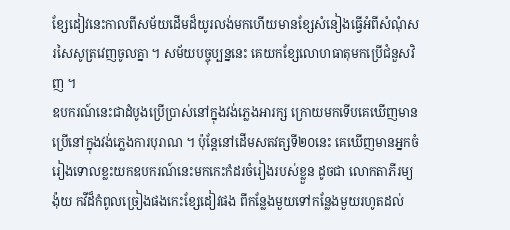ខ្សែដៀវនេះកាលពីសម័យដើមដ៏យូរលង់មកហើយមានខ្សែសំនៀងធ្វើអំពីសំណុំសរសៃសូត្រវេញចូលគ្នា ។ សម័យបច្ចុប្បន្ននេះ គេយកខ្សែលោហធាតុមកប្រើជំនួសវិញ ។
ឧបករណ៍នេះជាដំបូងប្រើប្រាស់នៅក្នុងវង់ភ្លេងអារក្ស ក្រោយមកទើបគេឃើញមានប្រើនៅក្នុងវង់ភ្លេងការបុរាណ ។ ប៉ុន្ដែនៅដើមសតវត្សទី២០នេះ គេឃើញមានអ្នកចំរៀងទោលខ្លះយកឧបករណ៍នេះមកកេះកំដរចំរៀងរបស់ខ្លួន ដូចជា លោកតាភីរម្យ ង៉ុយ កវីដ៏កំពូលច្រៀងផងកេះខ្សែដៀវផង ពីកន្លែងមួយទៅកន្លែងមួយរហូតដល់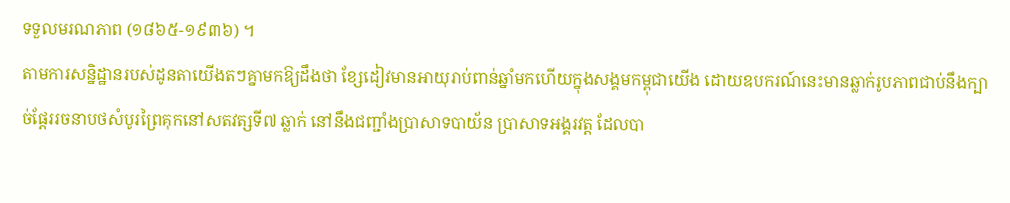ទទួលមរណភាព (១៨៦៥-១៩៣៦) ។
តាមការសន្និដ្ឋានរបស់ដូនតាយើងតៗគ្នាមកឱ្យដឹងថា ខ្សែដៀវមានអាយុរាប់ពាន់ឆ្នាំមកហើយក្នុងសង្គមកម្ពុជាយើង ដោយឧបករណ៍នេះមានឆ្លាក់រូបភាពជាប់នឹងក្បាច់ផ្ដែររចនាបថសំបូរព្រៃគុកនៅសតវត្សទី៧ ឆ្លាក់ នៅនឹងជញ្ជាំងប្រាសាទបាយ័ន ប្រាសាទអង្គរវត្ដ ដែលបា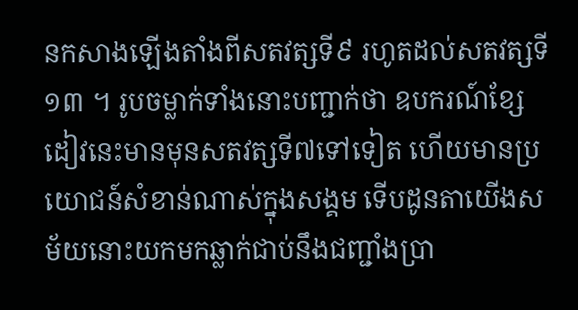នកសាងឡើងតាំងពីសតវត្សទី៩ រហូតដល់សតវត្សទី១៣ ។ រូបចម្លាក់ទាំងនោះបញ្ជាក់ថា ឧបករណ៍ខ្សែដៀវនេះមានមុនសតវត្សទី៧ទៅទៀត ហើយមានប្រយោជន៍សំខាន់ណាស់ក្នុងសង្គម ទើបដូនតាយើងសម័យនោះយកមកឆ្លាក់ជាប់នឹងជញ្ជាំងប្រា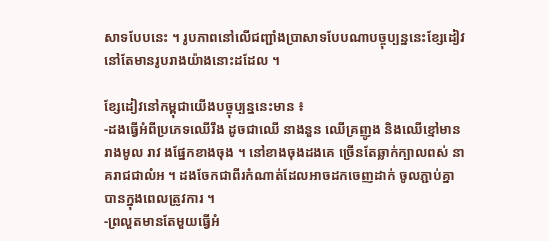សាទបែបនេះ ។ រូបភាពនៅលើជញ្ជាំងប្រាសាទបែបណាបច្ចុប្បន្ននេះខ្សែដៀវនៅតែមានរូបរាងយ៉ាងនោះដដែល ។

ខ្សែដៀវនៅកម្ពុជាយើងបច្ចុប្បន្ននេះមាន ៖
-ដងធ្វើអំពីប្រភេទឈើរឹង ដូចជាឈើ នាងនួន ឈើគ្រញូង និងឈើខ្មៅមានរាងមូល រាវ ងផ្នែកខាងចុង ។ នៅខាងចុងដងគេ ច្រើនតែឆ្លាក់ក្បាលពស់ នាគរាជជាលំអ ។ ដងចែកជាពីរកំណាត់ដែលអាចដកចេញដាក់ ចូលភ្ជាប់គ្នាបានក្នុងពេលត្រូវការ ។
-ព្រលួតមានតែមួយធ្វើអំ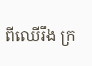ពីឈើរឹង ក្រ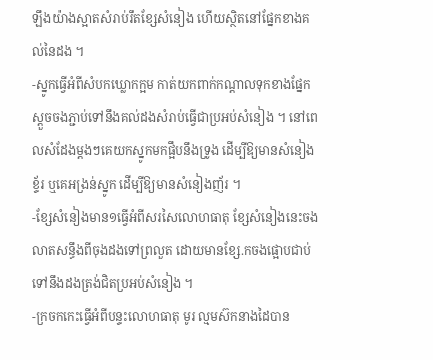ឡឹងយ៉ាងស្អាតសំរាប់រឹតខ្សែសំនៀង ហើយស្ថិតនៅផ្នែកខាងគល់នៃដង ។
-ស្នូកធ្វើអំពីសំបកឃ្លោកក្អម កាត់យកពាក់កណ្ដាលទុកខាងផ្នែកស្ដួចចងភ្ជាប់ទៅនឹងគល់ដងសំរាប់ធ្វើជាប្រអប់សំនៀង ។ នៅពេលសំដែងម្ដងៗគេយកស្នូកមកផ្អឹបនឹងទ្រូង ដើម្បីឱ្យមានសំនៀងខ្ទ័រ ឬគេអង្រន់ស្នូក ដើម្បីឱ្យមានសំនៀងញ័រ ។
-ខ្សែសំនៀងមាន១ធ្វើអំពីសរសៃលោហធាតុ ខ្សែសំនៀងនេះចងលាតសន្ធឹងពីចុងដងទៅព្រលួត ដោយមានខ្សែ.កចងផ្អោបជាប់ទៅនឹងដងត្រង់ជិតប្រអប់សំនៀង ។
-ក្រចកកេះធ្វើអំពីបន្ទះលោហធាតុ មូរ ល្មមស៊កនាងដៃបាន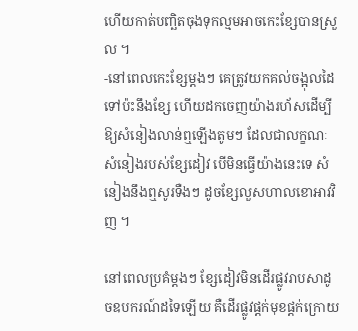ហើយកាត់បញ្ឆិតចុងទុកល្មមអាចកេះខ្សែបានស្រួល ។
-នៅពេលកេះខ្សែម្ដងៗ គេត្រូវយកគល់ចង្អុលដៃទៅប៉ះនឹងខ្សែ ហើយដកចេញយ៉ាងរហ័សដើម្បីឱ្យសំនៀងលាន់ឮឡើងតូមៗ ដែលជាលក្ខណៈសំនៀងរបស់ខ្សែដៀវ បើមិនធ្វើយ៉ាងនេះទេ សំនៀងនឹងឮសូរទឺងៗ ដូចខ្សែលួសហាលខោអាវវិញ ។

នៅពេលប្រគំម្ដងៗ ខ្សែដៀវមិនដើរផ្លូវរាបសាដូចឧបករណ៍ដទៃឡើយ គឺដើរផ្លូវផ្ដក់មុខផ្ដក់ក្រោយ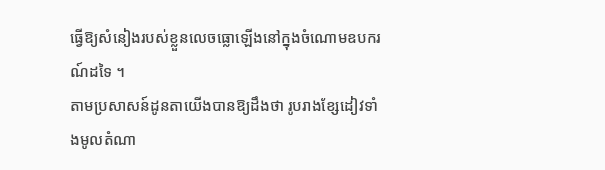ធ្វើឱ្យសំនៀងរបស់ខ្លួនលេចធ្លោឡើងនៅក្នុងចំណោមឧបករណ៍ដទៃ ។
តាមប្រសាសន៍ដូនតាយើងបានឱ្យដឹងថា រូបរាងខ្សែដៀវទាំងមូលតំណា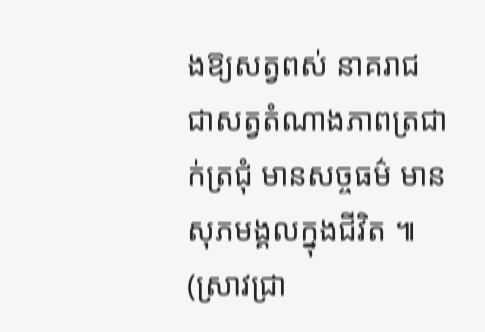ងឱ្យសត្វពស់ នាគរាជ ជាសត្វតំណាងភាពត្រជាក់ត្រជុំ មានសច្ចធម៌ មានសុភមង្គលក្នុងជីវិត ៕ (ស្រាវជ្រា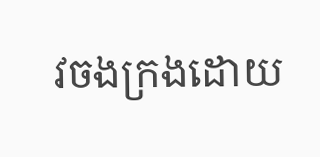វចងក្រងដោយ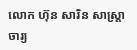លោក ហ៊ុន សារិន សាស្រ្តាចារ្យ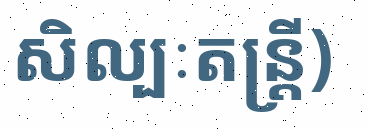សិល្បៈតន្រ្តី)